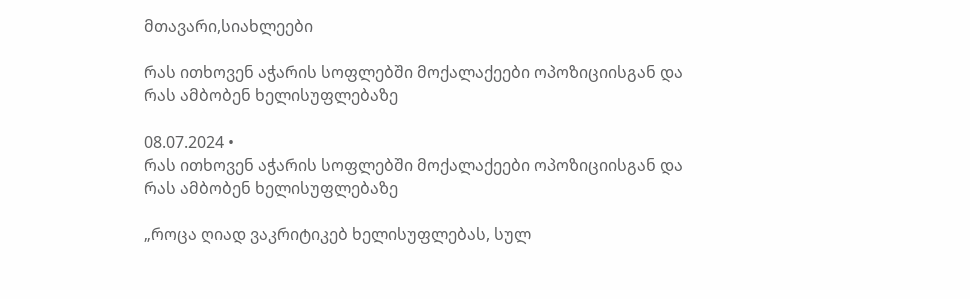მთავარი,სიახლეები

რას ითხოვენ აჭარის სოფლებში მოქალაქეები ოპოზიციისგან და რას ამბობენ ხელისუფლებაზე

08.07.2024 •
რას ითხოვენ აჭარის სოფლებში მოქალაქეები ოპოზიციისგან და რას ამბობენ ხელისუფლებაზე

„როცა ღიად ვაკრიტიკებ ხელისუფლებას, სულ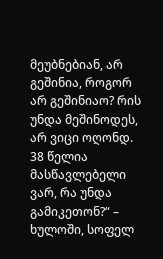მეუბნებიან, არ გეშინია, როგორ არ გეშინიაო? რის უნდა მეშინოდეს, არ ვიცი ოღონდ. 38 წელია მასწავლებელი ვარ, რა უნდა გამიკეთონ?“ – ხულოში, სოფელ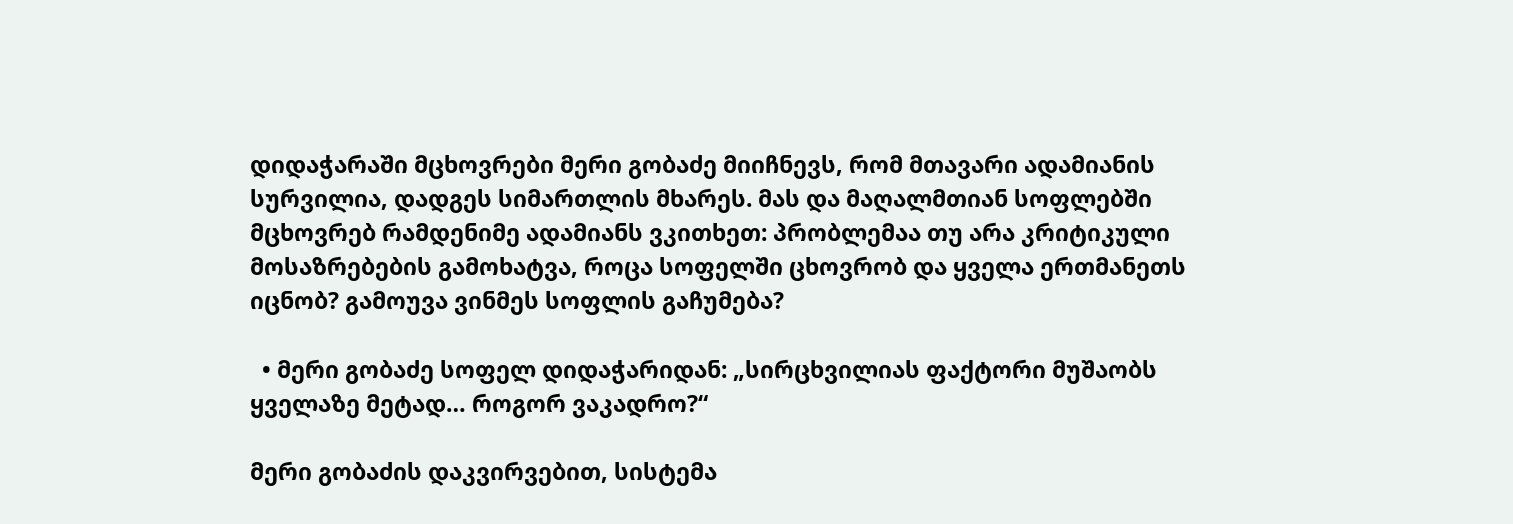დიდაჭარაში მცხოვრები მერი გობაძე მიიჩნევს, რომ მთავარი ადამიანის სურვილია, დადგეს სიმართლის მხარეს. მას და მაღალმთიან სოფლებში მცხოვრებ რამდენიმე ადამიანს ვკითხეთ: პრობლემაა თუ არა კრიტიკული მოსაზრებების გამოხატვა, როცა სოფელში ცხოვრობ და ყველა ერთმანეთს იცნობ? გამოუვა ვინმეს სოფლის გაჩუმება?

  • მერი გობაძე სოფელ დიდაჭარიდან: „სირცხვილიას ფაქტორი მუშაობს ყველაზე მეტად… როგორ ვაკადრო?“

მერი გობაძის დაკვირვებით, სისტემა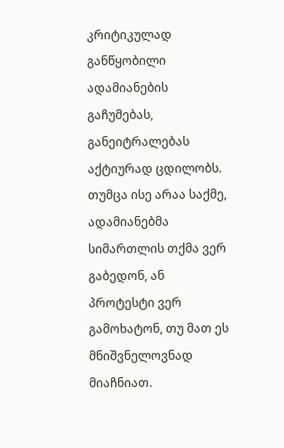კრიტიკულად განწყობილი ადამიანების გაჩუმებას, განეიტრალებას აქტიურად ცდილობს. თუმცა ისე არაა საქმე, ადამიანებმა სიმართლის თქმა ვერ გაბედონ, ან პროტესტი ვერ გამოხატონ, თუ მათ ეს მნიშვნელოვნად მიაჩნიათ.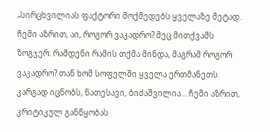„სირცხვილიას ფაქტორი მოქმედებს ყველაზე მეტად. ჩემი აზრით, აი, როგორ ვაკადრო? მეც მითქვამს ზოგჯერ: რამდენი რამის თქმა მინდა, მაგრამ როგორ ვაკადრო? თან ხომ სოფელში ყველა ერთმანეთს კარგად იცნობს, ნათესავი, ბიძაშვილია… ჩემი აზრით, კრიტიკულ განწყობას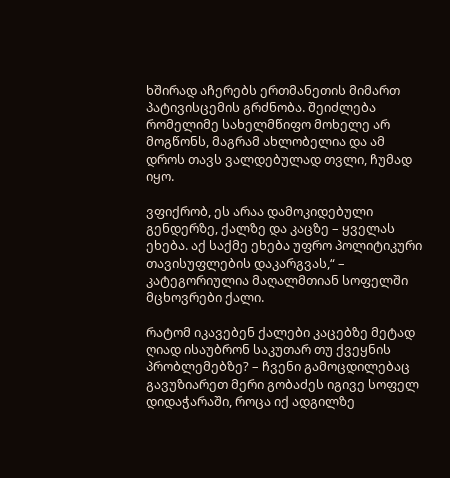ხშირად აჩერებს ერთმანეთის მიმართ პატივისცემის გრძნობა. შეიძლება რომელიმე სახელმწიფო მოხელე არ მოგწონს, მაგრამ ახლობელია და ამ დროს თავს ვალდებულად თვლი, ჩუმად იყო.

ვფიქრობ, ეს არაა დამოკიდებული გენდერზე, ქალზე და კაცზე – ყველას ეხება. აქ საქმე ეხება უფრო პოლიტიკური თავისუფლების დაკარგვას,“ – კატეგორიულია მაღალმთიან სოფელში მცხოვრები ქალი.

რატომ იკავებენ ქალები კაცებზე მეტად ღიად ისაუბრონ საკუთარ თუ ქვეყნის პრობლემებზე? – ჩვენი გამოცდილებაც გავუზიარეთ მერი გობაძეს იგივე სოფელ დიდაჭარაში, როცა იქ ადგილზე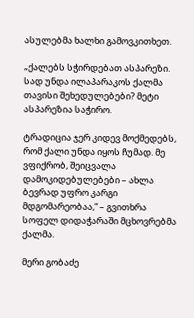ასულებმა ხალხი გამოვკითხეთ.

„ქალებს სჭირდებათ ასპარეზი. სად უნდა ილაპარაკოს ქალმა თავისი შეხედულებები? მეტი ასპარეზია საჭირო.

ტრადიცია ჯერ კიდევ მოქმედებს, რომ ქალი უნდა იყოს ჩუმად. მე ვფიქრობ, შეიცვალა დამოკიდებულებები – ახლა ბევრად უფრო კარგი მდგომარეობაა,“ – გვითხრა სოფელ დიდაჭარაში მცხოვრებმა ქალმა.

მერი გობაძე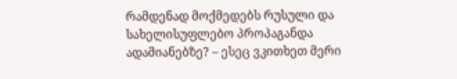რამდენად მოქმედებს რუსული და სახელისუფლებო პროპაგანდა ადამიანებზე? – ესეც ვკითხეთ მერი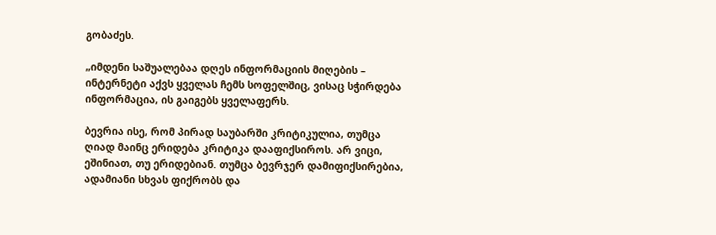გობაძეს.

„იმდენი საშუალებაა დღეს ინფორმაციის მიღების – ინტერნეტი აქვს ყველას ჩემს სოფელშიც, ვისაც სჭირდება ინფორმაცია, ის გაიგებს ყველაფერს.

ბევრია ისე, რომ პირად საუბარში კრიტიკულია, თუმცა ღიად მაინც ერიდება კრიტიკა დააფიქსიროს. არ ვიცი, ეშინიათ, თუ ერიდებიან. თუმცა ბევრჯერ დამიფიქსირებია, ადამიანი სხვას ფიქრობს და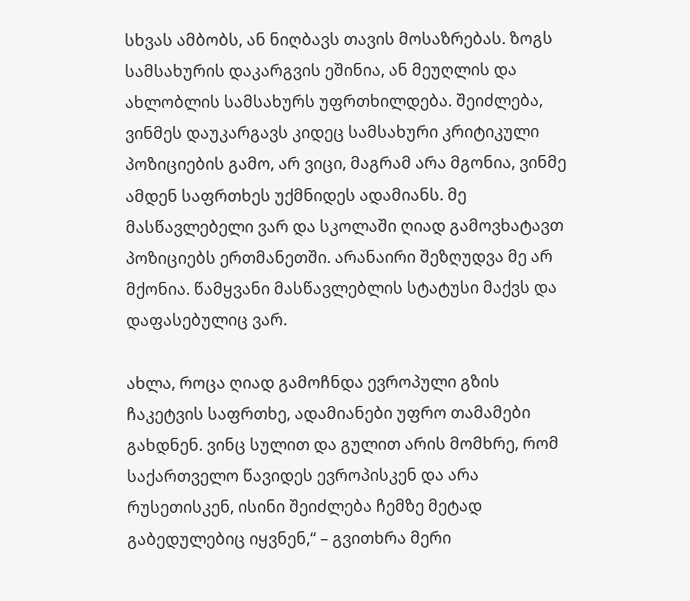სხვას ამბობს, ან ნიღბავს თავის მოსაზრებას. ზოგს სამსახურის დაკარგვის ეშინია, ან მეუღლის და ახლობლის სამსახურს უფრთხილდება. შეიძლება, ვინმეს დაუკარგავს კიდეც სამსახური კრიტიკული პოზიციების გამო, არ ვიცი, მაგრამ არა მგონია, ვინმე ამდენ საფრთხეს უქმნიდეს ადამიანს. მე მასწავლებელი ვარ და სკოლაში ღიად გამოვხატავთ პოზიციებს ერთმანეთში. არანაირი შეზღუდვა მე არ მქონია. წამყვანი მასწავლებლის სტატუსი მაქვს და დაფასებულიც ვარ.

ახლა, როცა ღიად გამოჩნდა ევროპული გზის ჩაკეტვის საფრთხე, ადამიანები უფრო თამამები გახდნენ. ვინც სულით და გულით არის მომხრე, რომ საქართველო წავიდეს ევროპისკენ და არა რუსეთისკენ, ისინი შეიძლება ჩემზე მეტად გაბედულებიც იყვნენ,“ – გვითხრა მერი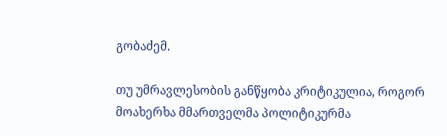გობაძემ.

თუ უმრავლესობის განწყობა კრიტიკულია, როგორ მოახერხა მმართველმა პოლიტიკურმა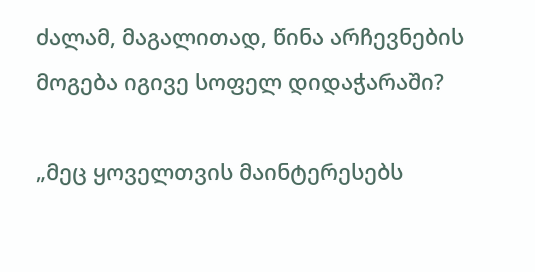ძალამ, მაგალითად, წინა არჩევნების მოგება იგივე სოფელ დიდაჭარაში?

„მეც ყოველთვის მაინტერესებს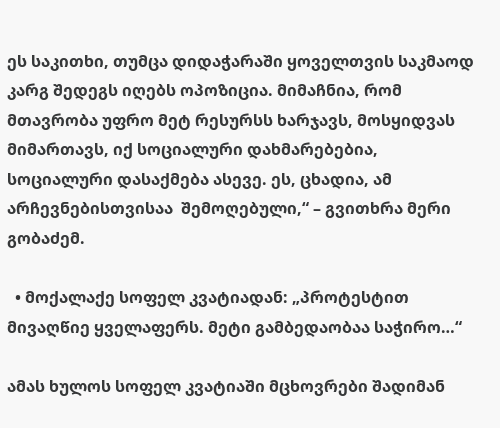ეს საკითხი, თუმცა დიდაჭარაში ყოველთვის საკმაოდ კარგ შედეგს იღებს ოპოზიცია. მიმაჩნია, რომ მთავრობა უფრო მეტ რესურსს ხარჯავს, მოსყიდვას მიმართავს, იქ სოციალური დახმარებებია, სოციალური დასაქმება ასევე. ეს, ცხადია, ამ არჩევნებისთვისაა  შემოღებული,“ – გვითხრა მერი გობაძემ.

  • მოქალაქე სოფელ კვატიადან: „პროტესტით მივაღწიე ყველაფერს. მეტი გამბედაობაა საჭირო…“

ამას ხულოს სოფელ კვატიაში მცხოვრები შადიმან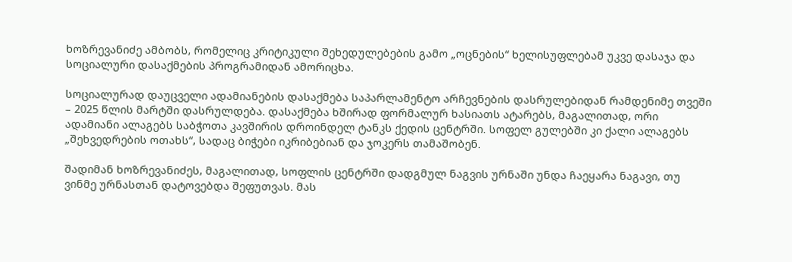ხოზრევანიძე ამბობს, რომელიც კრიტიკული შეხედულებების გამო „ოცნების“ ხელისუფლებამ უკვე დასაჯა და სოციალური დასაქმების პროგრამიდან ამორიცხა.

სოციალურად დაუცველი ადამიანების დასაქმება საპარლამენტო არჩევნების დასრულებიდან რამდენიმე თვეში – 2025 წლის მარტში დასრულდება. დასაქმება ხშირად ფორმალურ ხასიათს ატარებს, მაგალითად, ორი ადამიანი ალაგებს საბჭოთა კავშირის დროინდელ ტანკს ქედის ცენტრში. სოფელ გულებში კი ქალი ალაგებს „შეხვედრების ოთახს“, სადაც ბიჭები იკრიბებიან და ჯოკერს თამაშობენ.

შადიმან ხოზრევანიძეს, მაგალითად, სოფლის ცენტრში დადგმულ ნაგვის ურნაში უნდა ჩაეყარა ნაგავი, თუ ვინმე ურნასთან დატოვებდა შეფუთვას. მას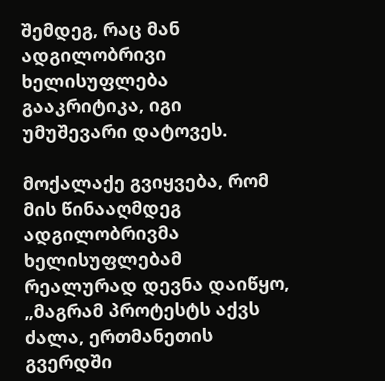შემდეგ, რაც მან ადგილობრივი ხელისუფლება გააკრიტიკა, იგი უმუშევარი დატოვეს.

მოქალაქე გვიყვება, რომ მის წინააღმდეგ ადგილობრივმა ხელისუფლებამ რეალურად დევნა დაიწყო, „მაგრამ პროტესტს აქვს ძალა, ერთმანეთის გვერდში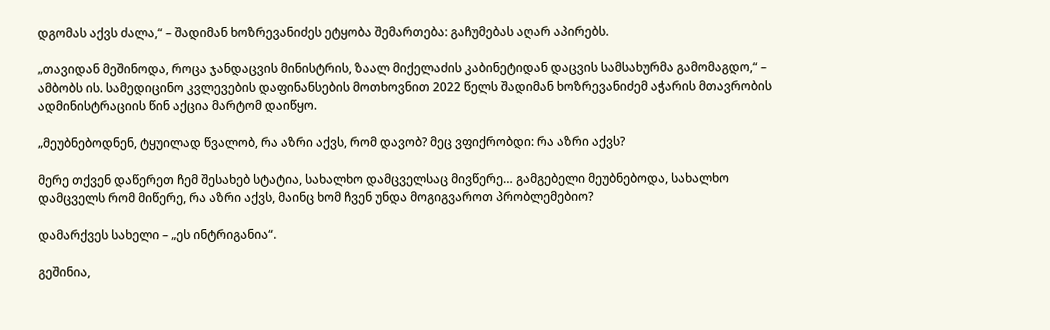დგომას აქვს ძალა,“ – შადიმან ხოზრევანიძეს ეტყობა შემართება: გაჩუმებას აღარ აპირებს.

„თავიდან მეშინოდა, როცა ჯანდაცვის მინისტრის, ზაალ მიქელაძის კაბინეტიდან დაცვის სამსახურმა გამომაგდო,“ – ამბობს ის. სამედიცინო კვლევების დაფინანსების მოთხოვნით 2022 წელს შადიმან ხოზრევანიძემ აჭარის მთავრობის ადმინისტრაციის წინ აქცია მარტომ დაიწყო.

„მეუბნებოდნენ, ტყუილად წვალობ, რა აზრი აქვს, რომ დავობ? მეც ვფიქრობდი: რა აზრი აქვს?

მერე თქვენ დაწერეთ ჩემ შესახებ სტატია, სახალხო დამცველსაც მივწერე… გამგებელი მეუბნებოდა, სახალხო დამცველს რომ მიწერე, რა აზრი აქვს, მაინც ხომ ჩვენ უნდა მოგიგვაროთ პრობლემებიო?

დამარქვეს სახელი – „ეს ინტრიგანია“.

გეშინია,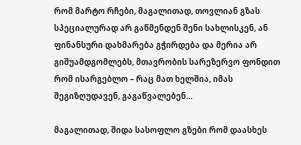რომ მარტო რჩები, მაგალითად, თოვლიან გზას სპეციალურად არ გაწმენდენ შენი სახლისკენ, ან ფინანსური დახმარება გჭირდება და მერია არ გიშუამდგომლებს, მთავრობის სარეზერვო ფონდით რომ ისარგებლო – რაც მათ ხელშია, იმას შეგიზღუდავენ, გაგაწვალებენ…

მაგალითად, შიდა სასოფლო გზები რომ დაასხეს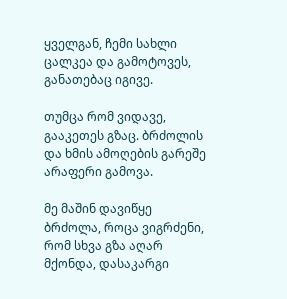ყველგან, ჩემი სახლი ცალკეა და გამოტოვეს, განათებაც იგივე.

თუმცა რომ ვიდავე, გააკეთეს გზაც. ბრძოლის და ხმის ამოღების გარეშე არაფერი გამოვა.

მე მაშინ დავიწყე ბრძოლა, როცა ვიგრძენი, რომ სხვა გზა აღარ მქონდა, დასაკარგი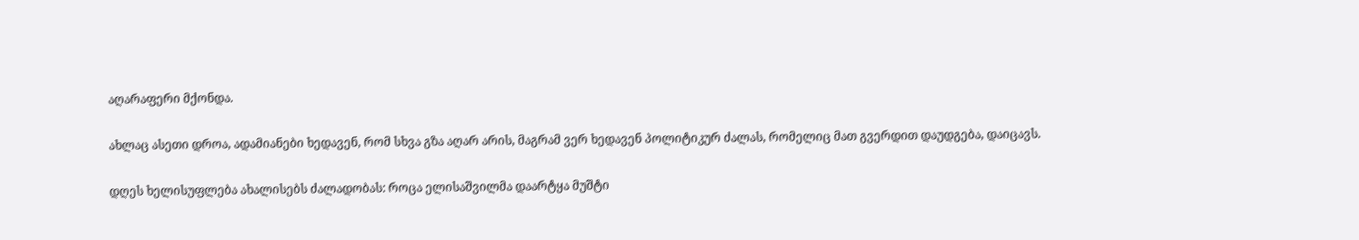აღარაფერი მქონდა.

ახლაც ასეთი დროა, ადამიანები ხედავენ, რომ სხვა გზა აღარ არის, მაგრამ ვერ ხედავენ პოლიტიკურ ძალას, რომელიც მათ გვერდით დაუდგება, დაიცავს.

დღეს ხელისუფლება ახალისებს ძალადობას: როცა ელისაშვილმა დაარტყა მუშტი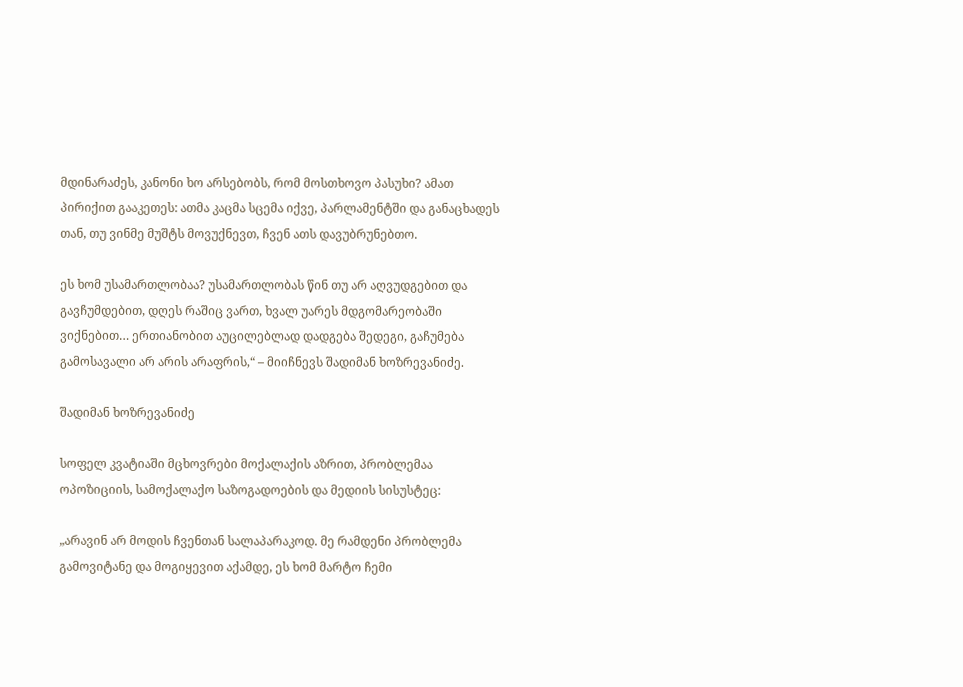მდინარაძეს, კანონი ხო არსებობს, რომ მოსთხოვო პასუხი? ამათ პირიქით გააკეთეს: ათმა კაცმა სცემა იქვე, პარლამენტში და განაცხადეს თან, თუ ვინმე მუშტს მოვუქნევთ, ჩვენ ათს დავუბრუნებთო.

ეს ხომ უსამართლობაა? უსამართლობას წინ თუ არ აღვუდგებით და გავჩუმდებით, დღეს რაშიც ვართ, ხვალ უარეს მდგომარეობაში ვიქნებით… ერთიანობით აუცილებლად დადგება შედეგი, გაჩუმება გამოსავალი არ არის არაფრის,“ – მიიჩნევს შადიმან ხოზრევანიძე.

შადიმან ხოზრევანიძე

სოფელ კვატიაში მცხოვრები მოქალაქის აზრით, პრობლემაა ოპოზიციის, სამოქალაქო საზოგადოების და მედიის სისუსტეც:

„არავინ არ მოდის ჩვენთან სალაპარაკოდ. მე რამდენი პრობლემა გამოვიტანე და მოგიყევით აქამდე, ეს ხომ მარტო ჩემი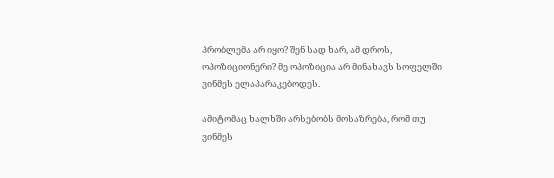პრობლემა არ იყო? შენ სად ხარ, ამ დროს, ოპოზიციონერი? მე ოპოზიცია არ მინახავს სოფელში ვინმეს ელაპარაკებოდეს.

ამიტომაც ხალხში არსებობს მოსაზრება, რომ თუ ვინმეს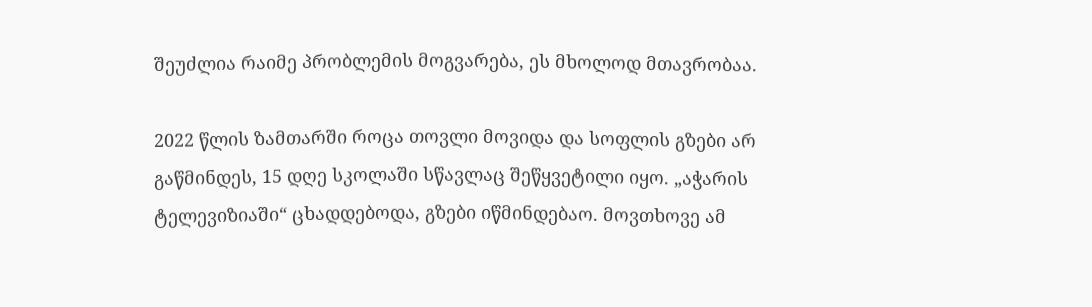შეუძლია რაიმე პრობლემის მოგვარება, ეს მხოლოდ მთავრობაა.

2022 წლის ზამთარში როცა თოვლი მოვიდა და სოფლის გზები არ გაწმინდეს, 15 დღე სკოლაში სწავლაც შეწყვეტილი იყო. „აჭარის ტელევიზიაში“ ცხადდებოდა, გზები იწმინდებაო. მოვთხოვე ამ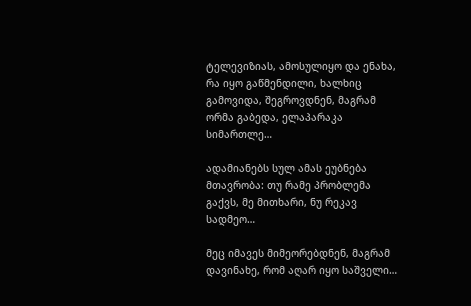ტელევიზიას, ამოსულიყო და ენახა, რა იყო გაწმენდილი, ხალხიც გამოვიდა, შეგროვდნენ, მაგრამ ორმა გაბედა, ელაპარაკა სიმართლე…

ადამიანებს სულ ამას ეუბნება მთავრობა: თუ რამე პრობლემა გაქვს, მე მითხარი, ნუ რეკავ სადმეო…

მეც იმავეს მიმეორებდნენ, მაგრამ დავინახე, რომ აღარ იყო საშველი…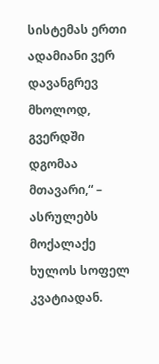სისტემას ერთი ადამიანი ვერ დავანგრევ მხოლოდ, გვერდში დგომაა მთავარი,“ – ასრულებს მოქალაქე ხულოს სოფელ კვატიადან.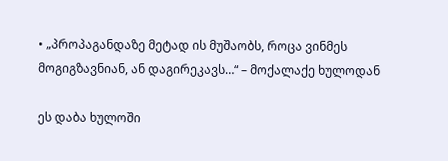• „პროპაგანდაზე მეტად ის მუშაობს, როცა ვინმეს მოგიგზავნიან, ან დაგირეკავს…“ – მოქალაქე ხულოდან

ეს დაბა ხულოში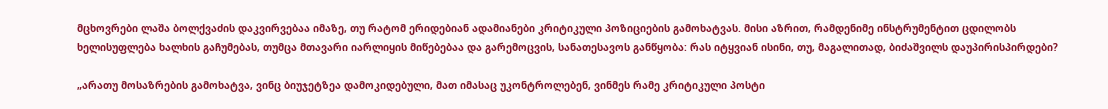მცხოვრები ლაშა ბოლქვაძის დაკვირვებაა იმაზე, თუ რატომ ერიდებიან ადამიანები კრიტიკული პოზიციების გამოხატვას. მისი აზრით, რამდენიმე ინსტრუმენტით ცდილობს ხელისუფლება ხალხის გაჩუმებას, თუმცა მთავარი იარლიყის მიწებებაა და გარემოცვის, სანათესავოს განწყობა: რას იტყვიან ისინი, თუ, მაგალითად, ბიძაშვილს დაუპირისპირდები?

„არათუ მოსაზრების გამოხატვა, ვინც ბიუჯეტზეა დამოკიდებული, მათ იმასაც უკონტროლებენ, ვინმეს რამე კრიტიკული პოსტი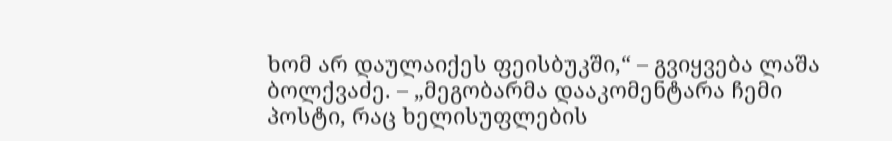ხომ არ დაულაიქეს ფეისბუკში,“ – გვიყვება ლაშა ბოლქვაძე. – „მეგობარმა დააკომენტარა ჩემი პოსტი, რაც ხელისუფლების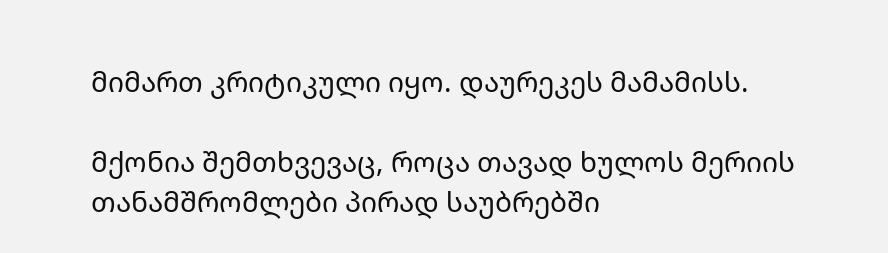მიმართ კრიტიკული იყო. დაურეკეს მამამისს.

მქონია შემთხვევაც, როცა თავად ხულოს მერიის თანამშრომლები პირად საუბრებში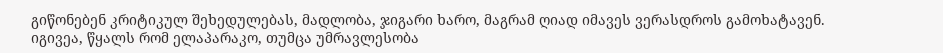გიწონებენ კრიტიკულ შეხედულებას, მადლობა, ჯიგარი ხარო, მაგრამ ღიად იმავეს ვერასდროს გამოხატავენ. იგივეა, წყალს რომ ელაპარაკო, თუმცა უმრავლესობა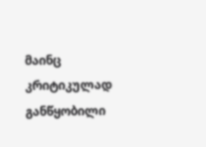მაინც კრიტიკულად განწყობილი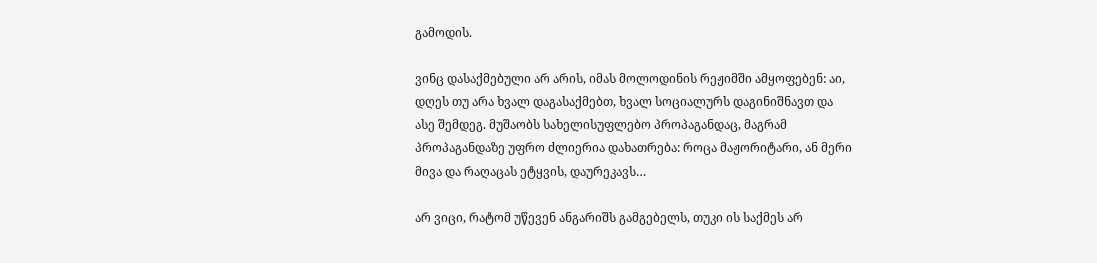გამოდის.

ვინც დასაქმებული არ არის, იმას მოლოდინის რეჟიმში ამყოფებენ: აი, დღეს თუ არა ხვალ დაგასაქმებთ, ხვალ სოციალურს დაგინიშნავთ და ასე შემდეგ. მუშაობს სახელისუფლებო პროპაგანდაც, მაგრამ პროპაგანდაზე უფრო ძლიერია დახათრება: როცა მაჟორიტარი, ან მერი მივა და რაღაცას ეტყვის, დაურეკავს…

არ ვიცი, რატომ უწევენ ანგარიშს გამგებელს, თუკი ის საქმეს არ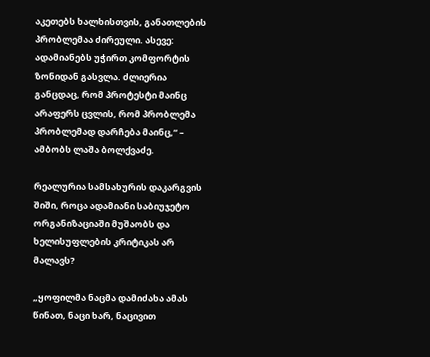აკეთებს ხალხისთვის, განათლების პრობლემაა ძირეული. ასევე: ადამიანებს უჭირთ კომფორტის ზონიდან გასვლა. ძლიერია განცდაც, რომ პროტესტი მაინც არაფერს ცვლის, რომ პრობლემა პრობლემად დარჩება მაინც,“ – ამბობს ლაშა ბოლქვაძე.

რეალურია სამსახურის დაკარგვის შიში, როცა ადამიანი საბიუჯეტო ორგანიზაციაში მუშაობს და ხელისუფლების კრიტიკას არ მალავს?

„ყოფილმა ნაცმა დამიძახა ამას წინათ, ნაცი ხარ, ნაცივით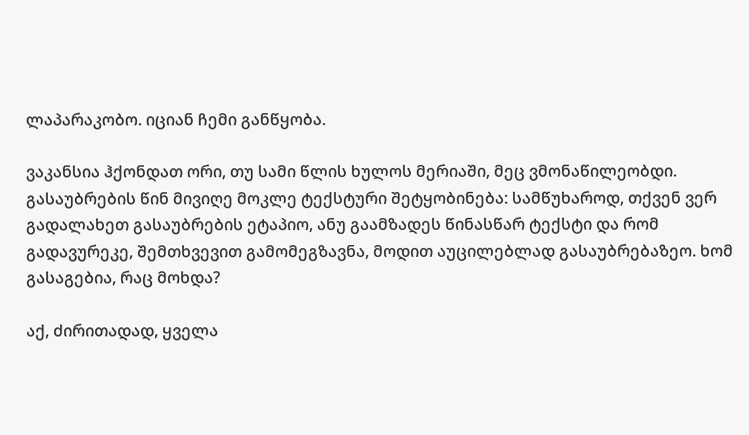ლაპარაკობო. იციან ჩემი განწყობა.

ვაკანსია ჰქონდათ ორი, თუ სამი წლის ხულოს მერიაში, მეც ვმონაწილეობდი. გასაუბრების წინ მივიღე მოკლე ტექსტური შეტყობინება: სამწუხაროდ, თქვენ ვერ გადალახეთ გასაუბრების ეტაპიო, ანუ გაამზადეს წინასწარ ტექსტი და რომ გადავურეკე, შემთხვევით გამომეგზავნა, მოდით აუცილებლად გასაუბრებაზეო. ხომ გასაგებია, რაც მოხდა?

აქ, ძირითადად, ყველა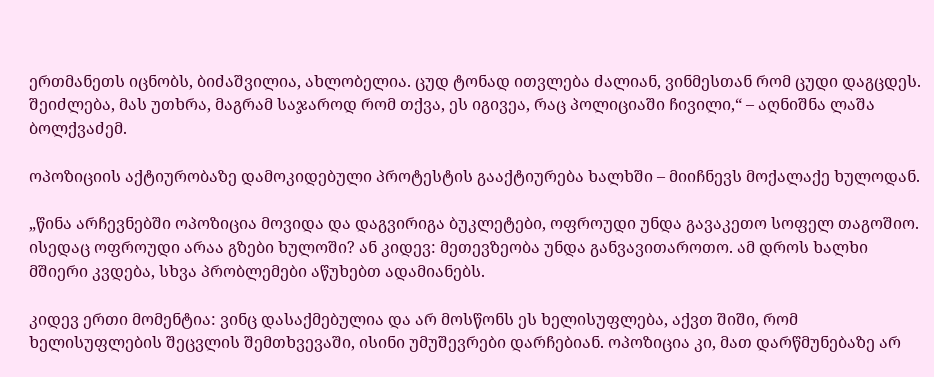ერთმანეთს იცნობს, ბიძაშვილია, ახლობელია. ცუდ ტონად ითვლება ძალიან, ვინმესთან რომ ცუდი დაგცდეს. შეიძლება, მას უთხრა, მაგრამ საჯაროდ რომ თქვა, ეს იგივეა, რაც პოლიციაში ჩივილი,“ – აღნიშნა ლაშა ბოლქვაძემ.

ოპოზიციის აქტიურობაზე დამოკიდებული პროტესტის გააქტიურება ხალხში – მიიჩნევს მოქალაქე ხულოდან.

„წინა არჩევნებში ოპოზიცია მოვიდა და დაგვირიგა ბუკლეტები, ოფროუდი უნდა გავაკეთო სოფელ თაგოშიო. ისედაც ოფროუდი არაა გზები ხულოში? ან კიდევ: მეთევზეობა უნდა განვავითაროთო. ამ დროს ხალხი მშიერი კვდება, სხვა პრობლემები აწუხებთ ადამიანებს.

კიდევ ერთი მომენტია: ვინც დასაქმებულია და არ მოსწონს ეს ხელისუფლება, აქვთ შიში, რომ ხელისუფლების შეცვლის შემთხვევაში, ისინი უმუშევრები დარჩებიან. ოპოზიცია კი, მათ დარწმუნებაზე არ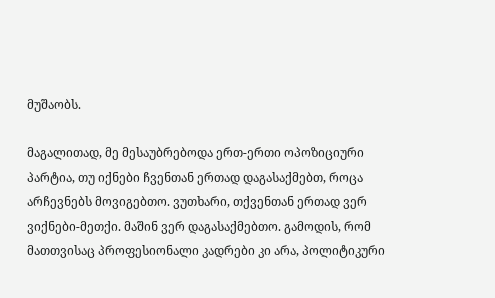მუშაობს.

მაგალითად, მე მესაუბრებოდა ერთ-ერთი ოპოზიციური პარტია, თუ იქნები ჩვენთან ერთად დაგასაქმებთ, როცა არჩევნებს მოვიგებთო. ვუთხარი, თქვენთან ერთად ვერ ვიქნები-მეთქი. მაშინ ვერ დაგასაქმებთო. გამოდის, რომ მათთვისაც პროფესიონალი კადრები კი არა, პოლიტიკური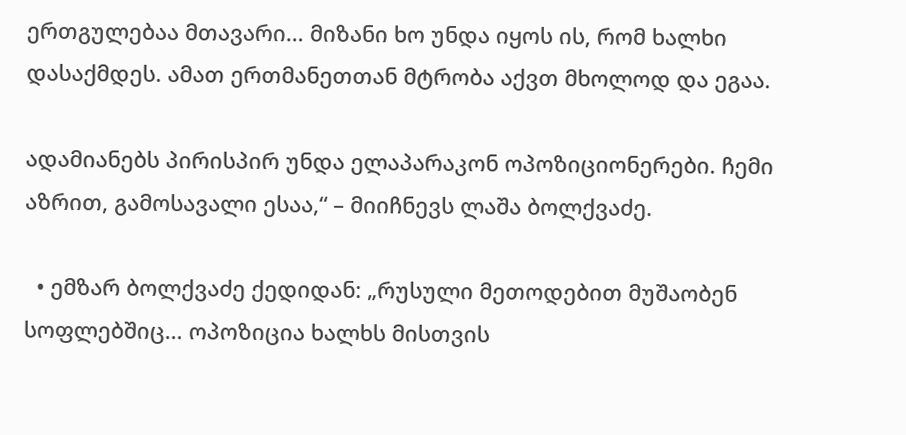ერთგულებაა მთავარი… მიზანი ხო უნდა იყოს ის, რომ ხალხი დასაქმდეს. ამათ ერთმანეთთან მტრობა აქვთ მხოლოდ და ეგაა.

ადამიანებს პირისპირ უნდა ელაპარაკონ ოპოზიციონერები. ჩემი აზრით, გამოსავალი ესაა,“ – მიიჩნევს ლაშა ბოლქვაძე.

  • ემზარ ბოლქვაძე ქედიდან: „რუსული მეთოდებით მუშაობენ სოფლებშიც… ოპოზიცია ხალხს მისთვის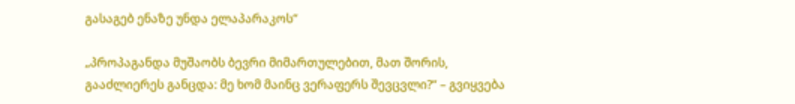გასაგებ ენაზე უნდა ელაპარაკოს“

„პროპაგანდა მუშაობს ბევრი მიმართულებით, მათ შორის, გააძლიერეს განცდა: მე ხომ მაინც ვერაფერს შევცვლი?“ – გვიყვება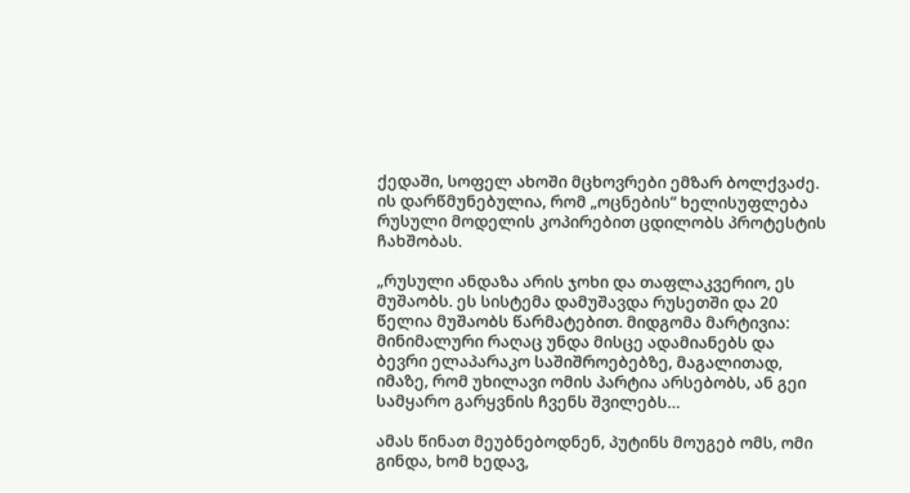ქედაში, სოფელ ახოში მცხოვრები ემზარ ბოლქვაძე. ის დარწმუნებულია, რომ „ოცნების“ ხელისუფლება რუსული მოდელის კოპირებით ცდილობს პროტესტის ჩახშობას.

„რუსული ანდაზა არის ჯოხი და თაფლაკვერიო, ეს მუშაობს. ეს სისტემა დამუშავდა რუსეთში და 20 წელია მუშაობს წარმატებით. მიდგომა მარტივია: მინიმალური რაღაც უნდა მისცე ადამიანებს და ბევრი ელაპარაკო საშიშროებებზე, მაგალითად, იმაზე, რომ უხილავი ომის პარტია არსებობს, ან გეი სამყარო გარყვნის ჩვენს შვილებს…

ამას წინათ მეუბნებოდნენ, პუტინს მოუგებ ომს, ომი გინდა, ხომ ხედავ,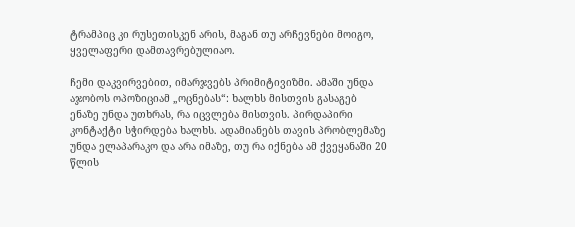ტრამპიც კი რუსეთისკენ არის, მაგან თუ არჩევნები მოიგო, ყველაფერი დამთავრებულიაო.

ჩემი დაკვირვებით, იმარჯვებს პრიმიტივიზმი. ამაში უნდა აჯობოს ოპოზიციამ „ოცნებას“: ხალხს მისთვის გასაგებ ენაზე უნდა უთხრას, რა იცვლება მისთვის. პირდაპირი კონტაქტი სჭირდება ხალხს. ადამიანებს თავის პრობლემაზე უნდა ელაპარაკო და არა იმაზე, თუ რა იქნება ამ ქვეყანაში 20 წლის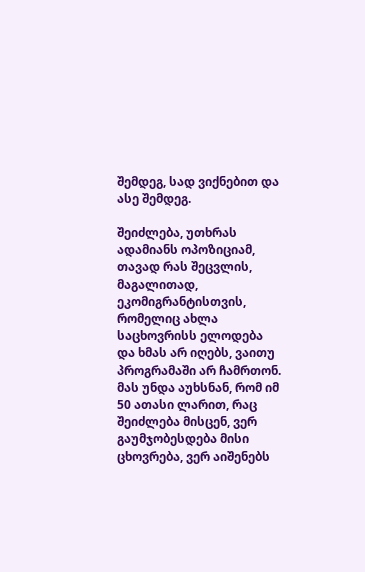შემდეგ, სად ვიქნებით და ასე შემდეგ.

შეიძლება, უთხრას ადამიანს ოპოზიციამ, თავად რას შეცვლის, მაგალითად, ეკომიგრანტისთვის, რომელიც ახლა საცხოვრისს ელოდება და ხმას არ იღებს, ვაითუ პროგრამაში არ ჩამრთონ. მას უნდა აუხსნან, რომ იმ 50 ათასი ლარით, რაც შეიძლება მისცენ, ვერ გაუმჯობესდება მისი ცხოვრება, ვერ აიშენებს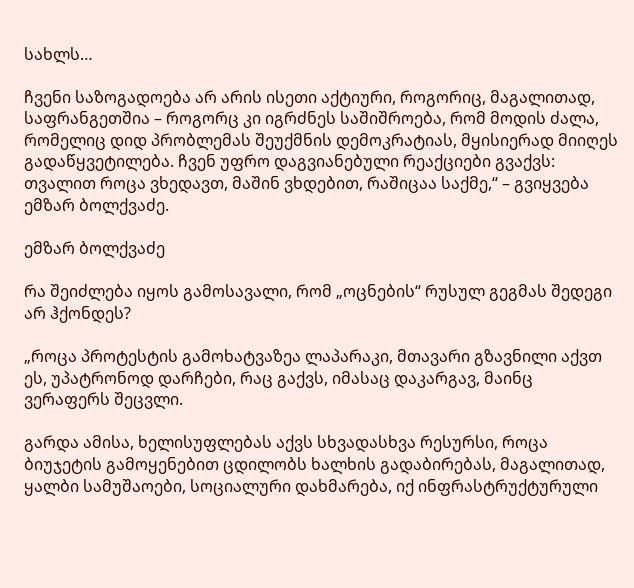სახლს…

ჩვენი საზოგადოება არ არის ისეთი აქტიური, როგორიც, მაგალითად, საფრანგეთშია – როგორც კი იგრძნეს საშიშროება, რომ მოდის ძალა, რომელიც დიდ პრობლემას შეუქმნის დემოკრატიას, მყისიერად მიიღეს გადაწყვეტილება. ჩვენ უფრო დაგვიანებული რეაქციები გვაქვს: თვალით როცა ვხედავთ, მაშინ ვხდებით, რაშიცაა საქმე,“ – გვიყვება ემზარ ბოლქვაძე.

ემზარ ბოლქვაძე

რა შეიძლება იყოს გამოსავალი, რომ „ოცნების“ რუსულ გეგმას შედეგი არ ჰქონდეს?

„როცა პროტესტის გამოხატვაზეა ლაპარაკი, მთავარი გზავნილი აქვთ ეს, უპატრონოდ დარჩები, რაც გაქვს, იმასაც დაკარგავ, მაინც ვერაფერს შეცვლი.

გარდა ამისა, ხელისუფლებას აქვს სხვადასხვა რესურსი, როცა ბიუჯეტის გამოყენებით ცდილობს ხალხის გადაბირებას, მაგალითად, ყალბი სამუშაოები, სოციალური დახმარება, იქ ინფრასტრუქტურული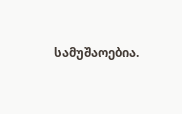სამუშაოებია.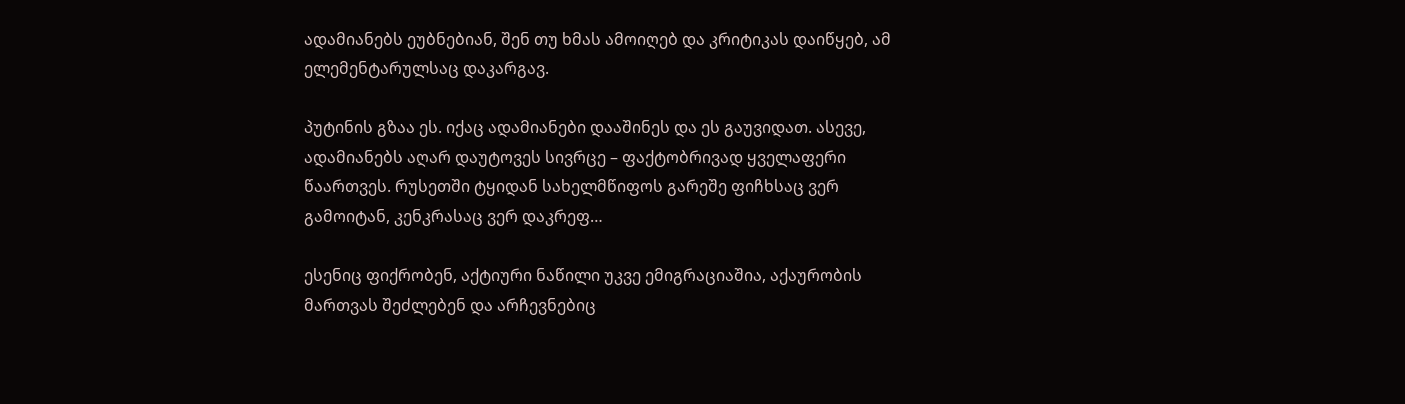ადამიანებს ეუბნებიან, შენ თუ ხმას ამოიღებ და კრიტიკას დაიწყებ, ამ ელემენტარულსაც დაკარგავ.

პუტინის გზაა ეს. იქაც ადამიანები დააშინეს და ეს გაუვიდათ. ასევე, ადამიანებს აღარ დაუტოვეს სივრცე – ფაქტობრივად ყველაფერი წაართვეს. რუსეთში ტყიდან სახელმწიფოს გარეშე ფიჩხსაც ვერ გამოიტან, კენკრასაც ვერ დაკრეფ…

ესენიც ფიქრობენ, აქტიური ნაწილი უკვე ემიგრაციაშია, აქაურობის მართვას შეძლებენ და არჩევნებიც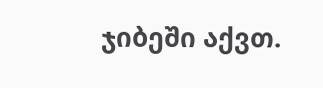ჯიბეში აქვთ.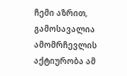ჩემი აზრით, გამოსავალია ამომრჩევლის აქტიურობა ამ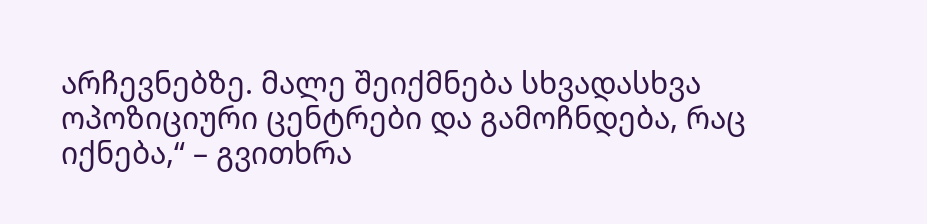არჩევნებზე. მალე შეიქმნება სხვადასხვა ოპოზიციური ცენტრები და გამოჩნდება, რაც იქნება,“ – გვითხრა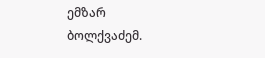ემზარ ბოლქვაძემ.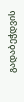გადაბეჭდვის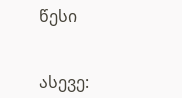წესი


ასევე: